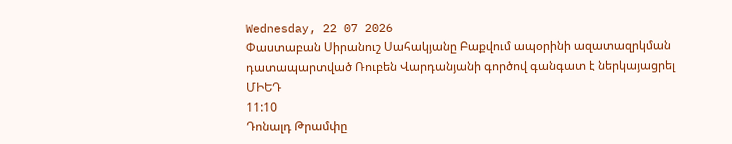Wednesday, 22 07 2026
Փաստաբան Սիրանուշ Սահակյանը Բաքվում ապօրինի ազատազրկման դատապարտված Ռուբեն Վարդանյանի գործով գանգատ է ներկայացրել ՄԻԵԴ
11:10
Դոնալդ Թրամփը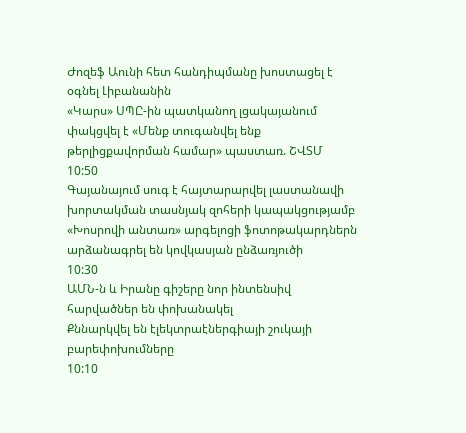Ժոզեֆ Աունի հետ հանդիպմանը խոստացել է օգնել Լիբանանին
«Կարս» ՍՊԸ-ին պատկանող լցակայանում փակցվել է «Մենք տուգանվել ենք թերլիցքավորման համար» պաստառ. ՇՎՏՄ
10:50
Գայանայում սուգ է հայտարարվել լաստանավի խորտակման տասնյակ զոհերի կապակցությամբ
«Խոսրովի անտառ» արգելոցի ֆոտոթակարդներն արձանագրել են կովկասյան ընձառյուծի
10:30
ԱՄՆ-ն և Իրանը գիշերը նոր ինտենսիվ հարվածներ են փոխանակել
Քննարկվել են էլեկտրաէներգիայի շուկայի բարեփոխումները
10:10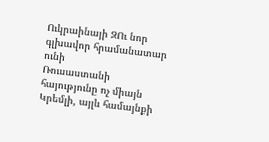Ուկրաինայի ԶՈւ նոր գլխավոր հրամանատար ունի
Ռուսաստանի հայությունը ոչ միայն Կրեմլի, այլև համայնքի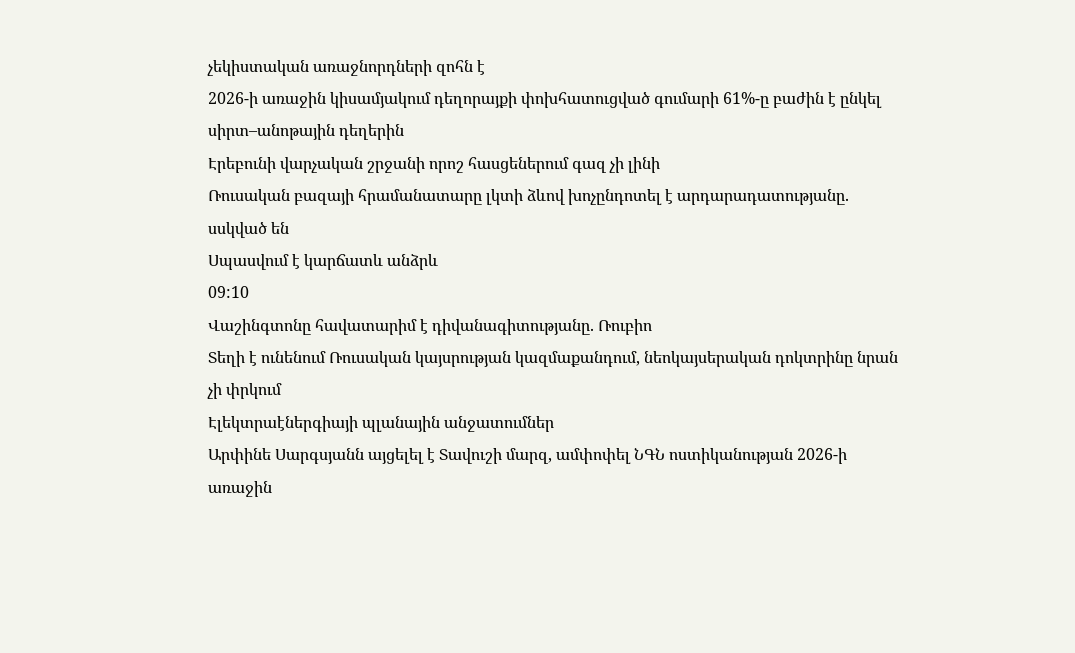չեկիստական առաջնորդների զոհն է
2026-ի առաջին կիսամյակում դեղորայքի փոխհատուցված գումարի 61%-ը բաժին է ընկել սիրտ–անոթային դեղերին
Էրեբունի վարչական շրջանի որոշ հասցեներում գազ չի լինի
Ռուսական բազայի հրամանատարը լկտի ձևով խոչընդոտել է արդարադատությանը. սսկված են
Սպասվում է կարճատև անձրև
09:10
Վաշինգտոնը հավատարիմ է դիվանագիտությանը. Ռուբիո
Տեղի է ունենում Ռուսական կայսրության կազմաքանդում, նեոկայսերական դոկտրինը նրան չի փրկում
Էլեկտրաէներգիայի պլանային անջատումներ
Արփինե Սարգսյանն այցելել է Տավուշի մարզ, ամփոփել ՆԳՆ ոստիկանության 2026-ի առաջին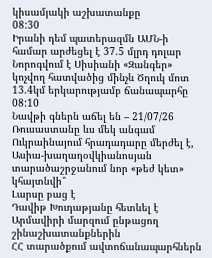կիսամյակի աշխատանքը
08:30
Իրանի դեմ պատերազմն ԱՄՆ-ի համար արժեցել է 37.5 մլրդ դոլար
Նորոգվում է Սիսիանի «Զանգեր» կոչվող հատվածից մինչև Ծղուկ մոտ 13.4կմ երկարությամբ ճանապարհը
08:10
Նավթի գներն աճել են – 21/07/26
Ռուսաստանը ևս մեկ անգամ Ուկրաինայում հրադադարը մերժել է, Ասիա-խաղաղօվկիանոսյան տարածաշրջանում նոր «թեժ կետ» կհայտնվի՞
Լարսը բաց է
Դավիթ Խուդաթյանը հետևել է Արմավիրի մարզում ընթացող շինաշխատանքներին
ՀՀ տարածքում ավտոճանապարհներն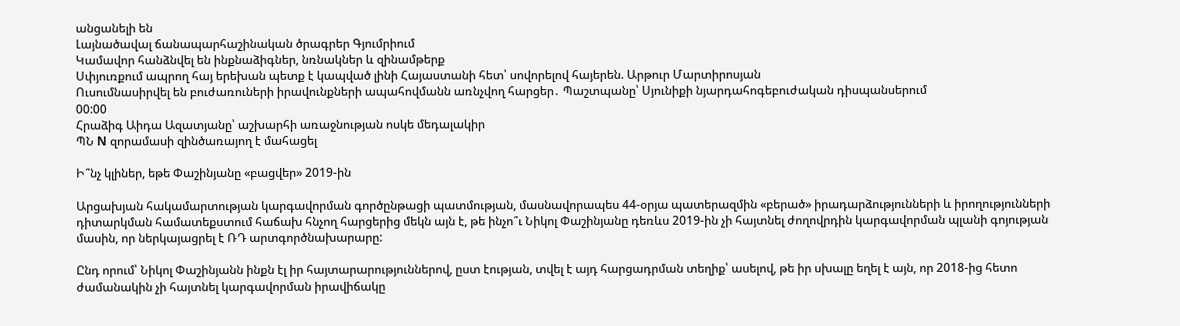անցանելի են
Լայնածավալ ճանապարհաշինական ծրագրեր Գյումրիում
Կամավոր հանձնվել են ինքնաձիգներ, նռնակներ և զինամթերք
Սփյուռքում ապրող հայ երեխան պետք է կապված լինի Հայաստանի հետ՝ սովորելով հայերեն. Արթուր Մարտիրոսյան
Ուսումնասիրվել են բուժառուների իրավունքների ապահովմանն առնչվող հարցեր․ Պաշտպանը՝ Սյունիքի նյարդահոգեբուժական դիսպանսերում
00:00
Հրաձիգ Աիդա Ազատյանը՝ աշխարհի առաջնության ոսկե մեդալակիր
ՊՆ N զորամասի զինծառայող է մահացել

Ի՞նչ կլիներ, եթե Փաշինյանը «բացվեր» 2019-ին

Արցախյան հակամարտության կարգավորման գործընթացի պատմության, մասնավորապես 44-օրյա պատերազմին «բերած» իրադարձությունների և իրողությունների դիտարկման համատեքստում հաճախ հնչող հարցերից մեկն այն է, թե ինչո՞ւ Նիկոլ Փաշինյանը դեռևս 2019-ին չի հայտնել ժողովրդին կարգավորման պլանի գոյության մասին, որ ներկայացրել է ՌԴ արտգործնախարարը:

Ընդ որում՝ Նիկոլ Փաշինյանն ինքն էլ իր հայտարարություններով, ըստ էության, տվել է այդ հարցադրման տեղիք՝ ասելով, թե իր սխալը եղել է այն, որ 2018-ից հետո ժամանակին չի հայտնել կարգավորման իրավիճակը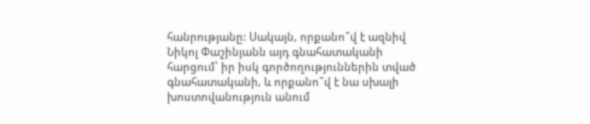հանրությանը: Սակայն, որքանո՞վ է ազնիվ Նիկոլ Փաշինյանն այդ գնահատականի հարցում՝ իր իսկ գործողություններին տված գնահատականի, և որքանո՞վ է նա սխալի խոստովանություն անում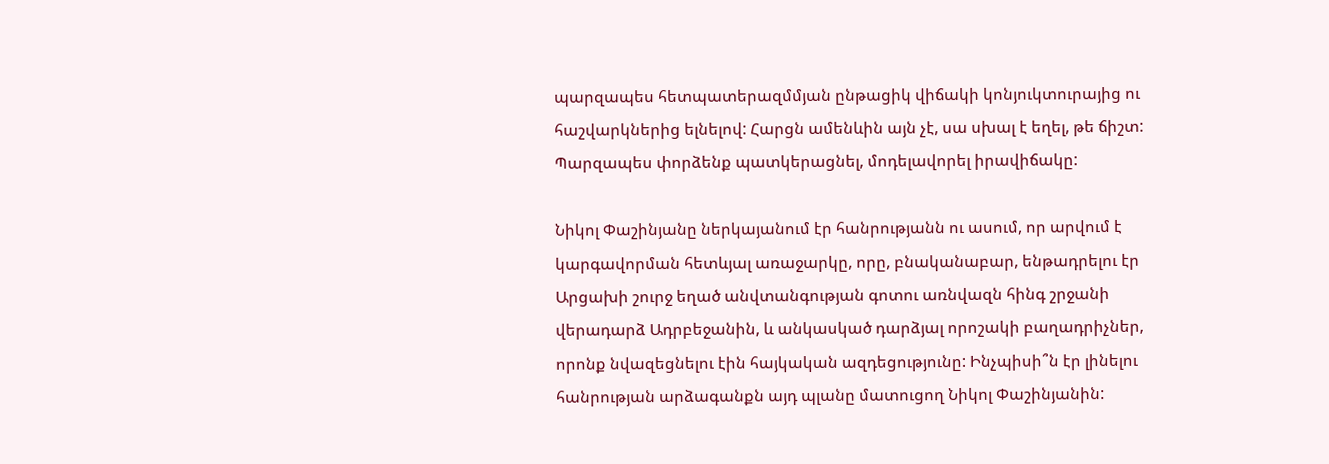պարզապես հետպատերազմմյան ընթացիկ վիճակի կոնյուկտուրայից ու հաշվարկներից ելնելով: Հարցն ամենևին այն չէ, սա սխալ է եղել, թե ճիշտ: Պարզապես փորձենք պատկերացնել, մոդելավորել իրավիճակը:

Նիկոլ Փաշինյանը ներկայանում էր հանրությանն ու ասում, որ արվում է կարգավորման հետևյալ առաջարկը, որը, բնականաբար, ենթադրելու էր Արցախի շուրջ եղած անվտանգության գոտու առնվազն հինգ շրջանի վերադարձ Ադրբեջանին, և անկասկած դարձյալ որոշակի բաղադրիչներ, որոնք նվազեցնելու էին հայկական ազդեցությունը: Ինչպիսի՞ն էր լինելու հանրության արձագանքն այդ պլանը մատուցող Նիկոլ Փաշինյանին: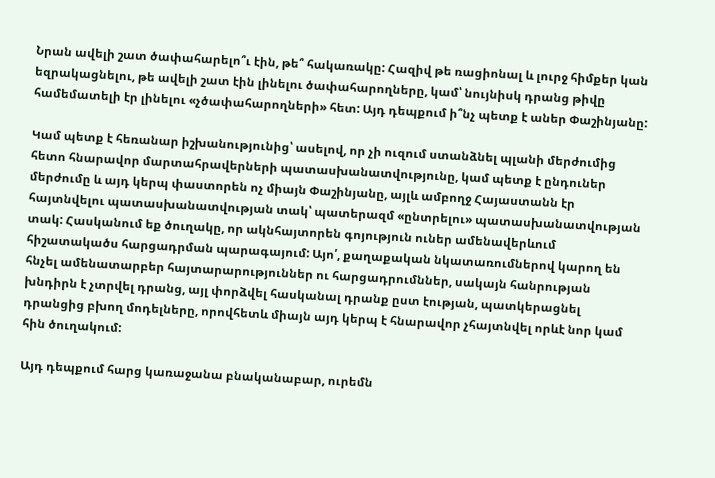Նրան ավելի շատ ծափահարելո՞ւ էին, թե՞ հակառակը: Հազիվ թե ռացիոնալ և լուրջ հիմքեր կան եզրակացնելու, թե ավելի շատ էին լինելու ծափահարողները, կամ՝ նույնիսկ դրանց թիվը համեմատելի էր լինելու «չծափահարողների» հետ: Այդ դեպքում ի՞նչ պետք է աներ Փաշինյանը:

Կամ պետք է հեռանար իշխանությունից՝ ասելով, որ չի ուզում ստանձնել պլանի մերժումից հետո հնարավոր մարտահրավերների պատասխանատվությունը, կամ պետք է ընդուներ մերժումը և այդ կերպ փաստորեն ոչ միայն Փաշինյանը, այլև ամբողջ Հայաստանն էր հայտնվելու պատասխանատվության տակ՝ պատերազմ «ընտրելու» պատասխանատվության տակ: Հասկանում եք ծուղակը, որ ակնհայտորեն գոյություն ուներ ամենավերևում հիշատակածս հարցադրման պարագայում: Այո՛, քաղաքական նկատառումներով կարող են հնչել ամենատարբեր հայտարարություններ ու հարցադրումններ, սակայն հանրության խնդիրն է չտրվել դրանց, այլ փորձվել հասկանալ դրանք ըստ էության, պատկերացնել դրանցից բխող մոդելները, որովհետև միայն այդ կերպ է հնարավոր չհայտնվել որևէ նոր կամ հին ծուղակում:

Այդ դեպքում հարց կառաջանա բնականաբար, ուրեմն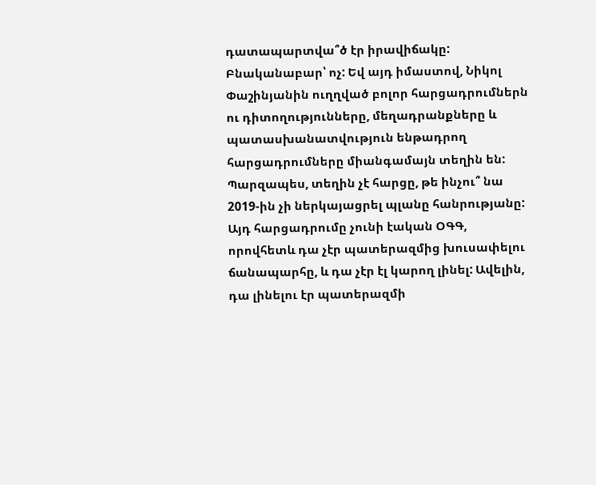դատապարտվա՞ծ էր իրավիճակը: Բնականաբար՝ ոչ: Եվ այդ իմաստով, Նիկոլ Փաշինյանին ուղղված բոլոր հարցադրումներն ու դիտողությունները, մեղադրանքները և պատասխանատվություն ենթադրող հարցադրումները միանգամայն տեղին են: Պարզապես, տեղին չէ հարցը, թե ինչու՞ նա 2019-ին չի ներկայացրել պլանը հանրությանը: Այդ հարցադրումը չունի էական ՕԳԳ, որովհետև դա չէր պատերազմից խուսափելու ճանապարհը, և դա չէր էլ կարող լինել: Ավելին, դա լինելու էր պատերազմի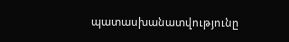պատասխանատվությունը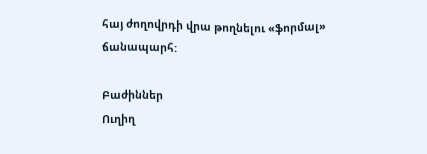հայ ժողովրդի վրա թողնելու «ֆորմալ» ճանապարհ:

Բաժիններ
Ուղիղ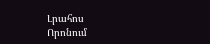Լրահոս
Որոնում